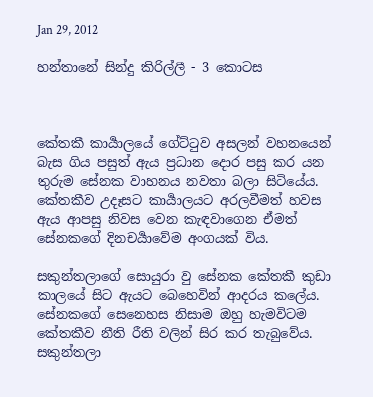Jan 29, 2012

හන්තානේ සින්දු කිරිල්ලී - 3 කොටස



කේතකී කාර්‍යාලයේ ගේට්ටුව අසලන් වහනයෙන් බැස ගිය පසුත් ඇය ප්‍රධාන දොර පසු කර යන තුරුම සේනක වාහනය නවතා බලා සිටියේය. කේතකීව උදෑසට කාර්‍යාලයට අරලවීමත් හවස ඇය ආපසු නිවස වෙන කැඳවාගෙන ඒමත් සේනකගේ දිනචර්‍යාවේම අංගයක් විය.

සකුන්තලාගේ සොයුරා වු සේනක කේතකී කුඩා කාලයේ සිට ඇයට බෙහෙවින් ආදරය කලේය.  සේනකගේ සෙනෙහස නිසාම ඔහු හැමවිටම කේතකීව නීති රීති වලින් සිර කර තැබුවේය. සකුන්තලා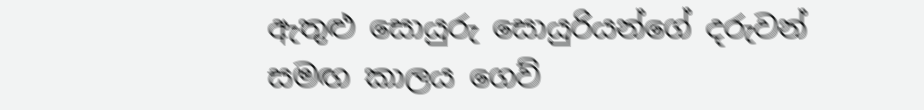ඇතුළු සොයුරු සොයුරියන්ගේ දරුවන් සමඟ කාලය ගෙව්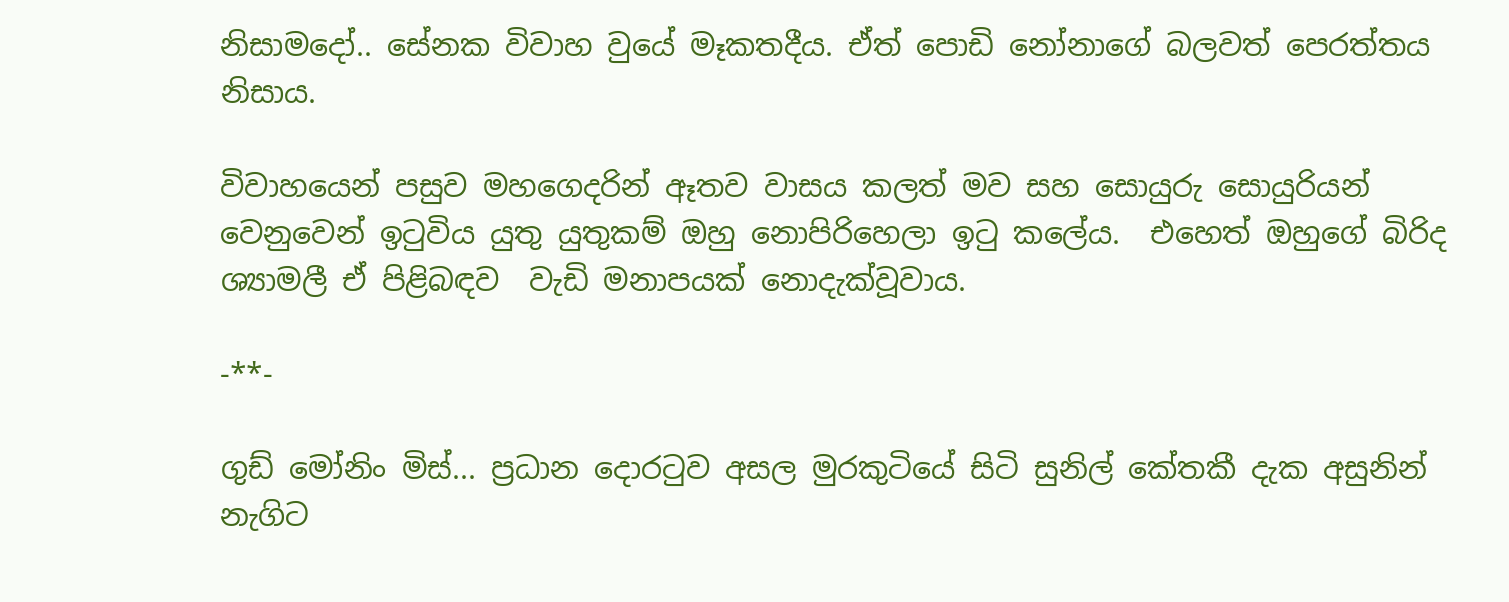නිසාමදෝ.. සේනක විවාහ වුයේ මෑකතදීය. ඒත් පොඩි නෝනාගේ බලවත් පෙරත්තය නිසාය.

විවාහයෙන් පසුව මහගෙදරින් ඈතව වාසය කලත් මව සහ සොයුරු සොයුරියන් වෙනුවෙන් ඉටුවිය යුතු යුතුකම් ඔහු නොපිරිහෙලා ඉටු කලේය.  එහෙත් ඔහුගේ බිරිද ශ්‍යාමලී ඒ පිළිබඳව  වැඩි මනාපයක් නොදැක්වූවාය.

-**-

ගුඩ් මෝනිං මිස්... ප්‍රධාන දොරටුව අසල මුරකුටියේ සිටි සුනිල් කේතකී දැක අසුනින් නැගිට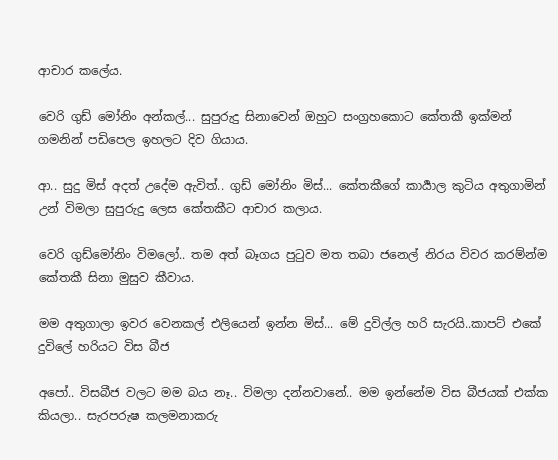ආචාර කලේය.

වෙරි ගුඩ් මෝනිං අන්කල්... සුපුරුදු සිනාවෙන් ඔහුට සංග්‍රහකොට කේතකී ඉක්මන් ගමනින් පඩිපෙල ඉහලට දිව ගියාය.

ආ.. සුදු මිස් අදත් උදේම ඇවිත්.. ගුඩ් මෝනිං මිස්... කේතකීගේ කාර්‍යාල කුටිය අතුගාමින් උන් විමලා සුපුරුදු ලෙස කේතකීට ආචාර කලාය.

වෙරි ගුඩ්මෝනිං විමලෝ.. තම අත් බෑගය පුටුව මත තබා ජනෙල් නිරය විවර කරම්න්ම කේතකී සිනා මුසුව කීවාය.

මම අතුගාලා ඉවර වෙනකල් එලියෙන් ඉන්න මිස්... මේ දුවිල්ල හරි සැරයි..කාපට් එකේ දුවිලේ හරියට විස බීජ

අපෝ.. විසබීජ වලට මම බය නෑ.. විමලා දන්නවානේ.. මම ඉන්නේම විස බීජයක් එක්ක කියලා.. සැරපරුෂ කලමනාකරු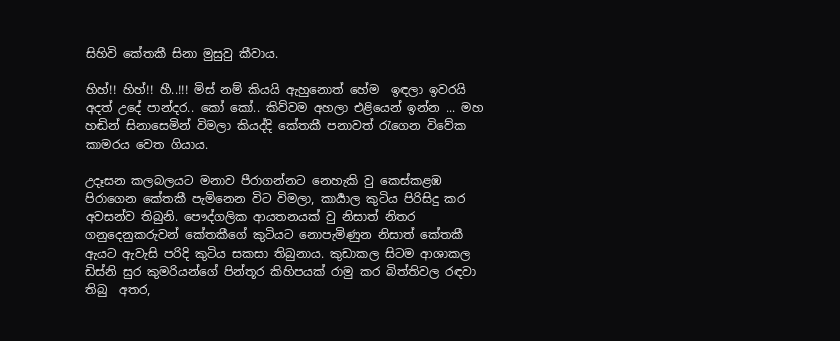සිහිවි කේතකී සිනා මුසුවු කීවාය.

හිහ්!! හිහ්!! හී..!!! මිස් නම් කියයි ඇහුනොත් හේම  ඉඳලා ඉවරයි අදත් උදේ පාන්දර.. කෝ කෝ.. කිව්වම අහලා එළියෙන් ඉන්න ... මහ හඬින් සිනාසෙමින් විමලා කියද්දි කේතකී පනාවත් රැගෙන විවේක කාමරය වෙත ගියාය.

උදෑසන කලබලයට මනාව පීරාගන්නට නෙහැකි වු කෙස්කළඹ පිරාගෙන කේතකී පැමිනෙන විට විමලා, කාර්‍යාල කුටිය පිරිසිදු කර අවසන්ව තිබුනි. පෞද්ගලික ආයතනයක් වු නිසාත් නිතර ගනුදෙනුකරුවන් කේතකීගේ කුටියට නොපැමිණුන නිසාත් කේතකී ඇයට ඇවැසි පරිදි කුටිය සකසා තිබුනාය. කුඩාකල සිටම ආශාකල ඩිස්නි සුර කුමරියන්ගේ පින්තූර කිහිපයක් රාමු කර බිත්තිවල රඳවා තිබු  අතර,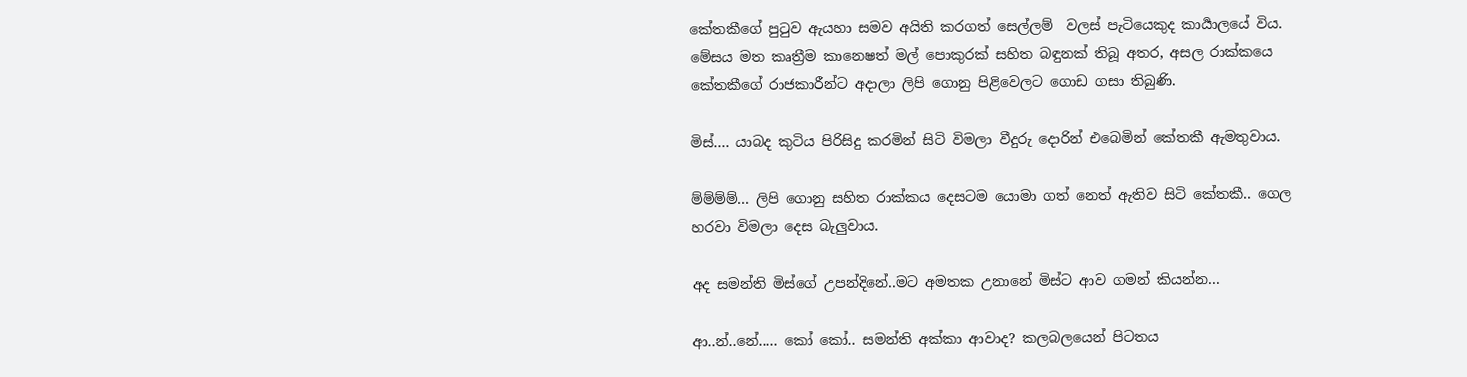කේතකීගේ පුටුව ඇයහා සමව අයිති කරගත් සෙල්ලම්  වලස් පැටියෙකුද කාර්‍යාලයේ විය. මේසය මත කෘත්‍රීම කානෙෂත් මල් පොකුරක් සහිත බඳුනක් තිබූ අතර, අසල රාක්කයෙ කේතකීගේ රාජකාරීන්ට අදාලා ලිපි ගොනු පිළිවෙලට ගොඩ ගසා තිබුණි.

මිස්.... යාබද කුටිය පිරිසිදු කරමින් සිටි විමලා වීදුරු දොරින් එබෙමින් කේතකී ඇමතුවාය.

ම්ම්ම්ම්... ලිපි ගොනු සහිත රාක්කය දෙසටම යොමා ගත් නෙත් ඇතිව සිටි කේතකී.. ගෙල හරවා විමලා දෙස බැලුවාය.

අද සමන්ති මිස්ගේ උපන්දිනේ..මට අමතක උනානේ මිස්ට ආව ගමන් කියන්න...

ආ..න්..නේ..... කෝ කෝ.. සමන්ති අක්කා ආවාද? කලබලයෙන් පිටතය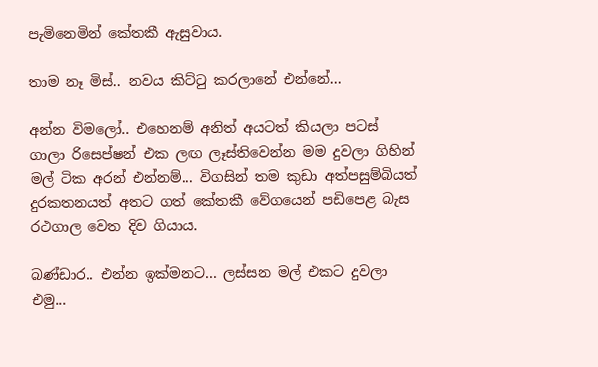පැමිනෙමින් කේතකී ඇසුවාය.

තාම නෑ මිස්.. නවය කිට්ටු කරලානේ එන්නේ...

අන්න විමලෝ.. එහෙනම් අනිත් අයටත් කියලා පටස් ගාලා රිසෙප්ෂන් එක ලඟ ලෑස්තිවෙන්න මම දුවලා ගිහින් මල් ටික අරන් එන්නම්... විගසින් තම කුඩා අත්පසුම්බියත් දුරකතනයත් අතට ගත් කේතකී වේගයෙන් පඩිපෙළ බැස රථගාල වෙත දිව ගියාය.

බණ්ඩාර.. එන්න ඉක්මනට... ලස්සන මල් එකට දුවලා එමු...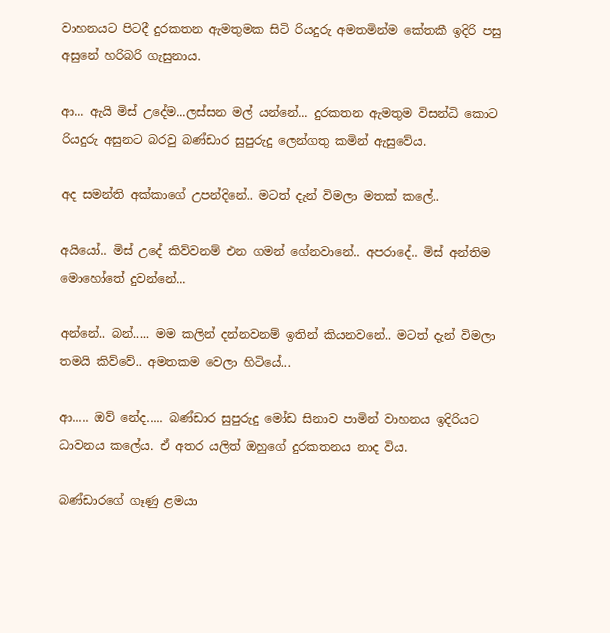වාහනයට පිටදී දුරකතන ඇමතුමක සිටි රියදුරු අමතමින්ම කේතකී ඉදිරි පසු  අසුනේ හරිබරි ගැසුනාය.

ආ... ඇයි මිස් උදේම...ලස්සන මල් යන්නේ... දුරකතන ඇමතුම විසන්ධි කොට රියදුරු අසුනට බරවු බණ්ඩාර සුපුරුදු ලෙන්ගතු කමින් ඇසුවේය.

අද සමන්ති අක්කාගේ උපන්දිනේ.. මටත් දැන් විමලා මතක් කලේ..

අයියෝ.. මිස් උදේ කිව්වනම් එන ගමන් ගේනවානේ.. අපරාදේ.. මිස් අන්තිම මොහෝතේ දුවන්නේ...

අන්නේ.. බන්..... මම කලින් දන්නවනම් ඉතින් කියනවනේ.. මටත් දැන් විමලා තමයි කිව්වේ.. අමතකම වෙලා හිටියේ...

ආ..... ඔව් නේද..... බණ්ඩාර සුපුරුදු මෝඩ සිනාව පාමින් වාහනය ඉදිරියට ධාවනය කලේය. ඒ අතර යලිත් ඔහුගේ දුරකතනය නාද විය.

බණ්ඩාරගේ ගෑණු ළමයා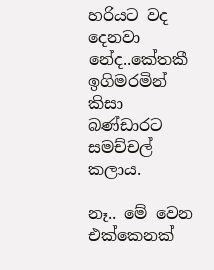හරියට වද දෙනවා නේද..කේතකී ඉගිමරමින් කිසා බණ්ඩාරට සමච්චල් කලාය.

නෑ.. මේ වෙන එක්කෙනක්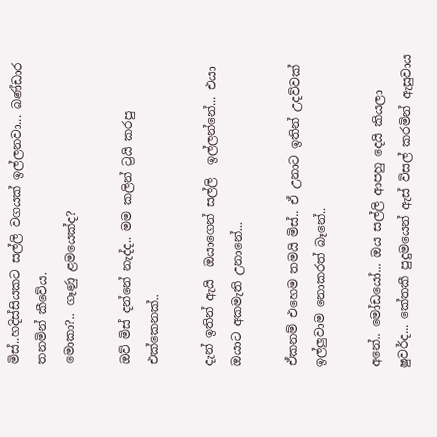මිස්..හදිස්සියකට සල්ලි වගයක් ඉල්ලනවා... බණ්ඩාර තනමින් කීවේය.
මොකා?.. ගෑණු ළමයෙක්ද?

ඔව් මිස් දන්නේ නැද්ද.. මම කලින් ට්‍රයි කරපු එක්කෙනක්..

දැන් ඉතින් ඇයි  ඔයාගෙන් සල්ලි  ඉල්ලන්නේ... එයා ඔයාට අකමැති උනානේ...

ඒකනම් එහෙම තමයි මිස්.. ඒ උනාට ඉතින් උදව්වක් ඉල්ලුවාම නොකරත් බෑනේ..

අනේ.. මෝඩයෝ... ඔය සල්ලි ආපහු දෙයි කියලා ෂුවර්ද... කේතකී පුදුමයෙන් ඇස් විසල් කරමින් ඇසුවාය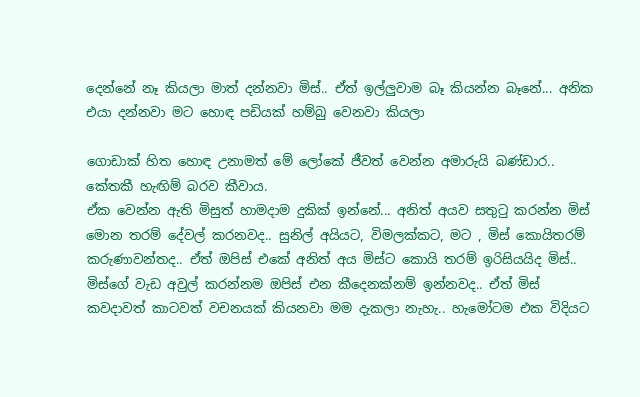දෙන්නේ නෑ කියලා මාත් දන්නවා මිස්.. ඒත් ඉල්ලුවාම බෑ කියන්න බෑනේ... අනික එයා දන්නවා මට හොඳ පඩියක් හම්බු වෙනවා කියලා

ගොඩාක් හිත හොඳ උනාමත් මේ ලෝකේ ජීවත් වෙන්න අමාරුයි බණ්ඩාර.. කේතකී හැඟිම් බරව කීවාය.
ඒක වෙන්න ඇති මිසුත් හාමදාම දුකික් ඉන්නේ... අනිත් අයව සතුටු කරන්න මිස් මොන තරම් දේවල් කරනවද.. සුනිල් අයියට, විමලක්කට, මට , මිස් කොයිතරම් කරුණාවන්තද.. ඒත් ඔපිස් එකේ අනිත් අය මිස්ට කොයි තරම් ඉරිසියයිද මිස්.. මිස්ගේ වැඩ අවුල් කරන්නම ඔපිස් එන කීදෙනක්නම් ඉන්නවද.. ඒත් මිස් කවදාවත් කාටවත් වචනයක් කියනවා මම දැකලා නැහැ.. හැමෝටම එක විදියට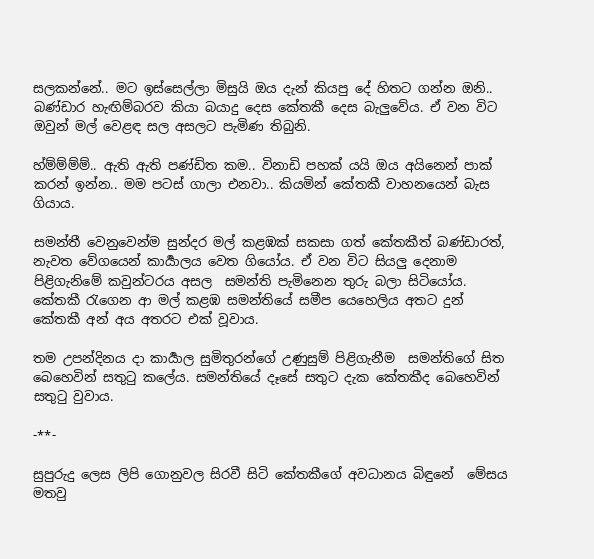සලකන්නේ.. මට ඉස්සෙල්ලා මිසුයි ඔය දැන් කියපු දේ හිතට ගන්න ඔනි.. බණ්ඩාර හැඟිම්බරව කියා බයාදු දෙස කේතකී දෙස බැලුවේය. ඒ වන විට ඔවුන් මල් වෙළඳ සල අසලට පැමිණ තිබුනි.

හ්ම්ම්ම්ම්.. ඇති ඇති පණ්ඩිත කම.. විනාඩි පහක් යයි ඔය අයිනෙන් පාක් කරන් ඉන්න.. මම පටස් ගාලා එනවා.. කියමින් කේතකී වාහනයෙන් බැස ගියාය.

සමන්තී වෙනුවෙන්ම සුන්දර මල් කළඹක් සකසා ගත් කේතකීත් බණ්ඩාරත්, නැවත වේගයෙන් කාර්‍යාලය වෙත ගියෝය. ඒ වන විට සියලු දෙනාම පිළිගැනිමේ කවුන්ටරය අසල  සමන්ති පැමිනෙන තුරු බලා සිටියෝය. කේතකී රැගෙන ආ මල් කළඹ සමන්තියේ සමීප යෙහෙලිය අතට දුන් කේතකී අන් අය අතරට එක් වූවාය.

තම උපන්දිනය දා කාර්‍යාල සුමිතුරන්ගේ උණුසුම් පිළිගැනීම  සමන්තිගේ සිත බෙහෙවින් සතුටු කලේය. සමන්තියේ දෑසේ සතුට දැක කේතකීද බෙහෙවින් සතුටු වුවාය.

-**-

සුපුරුදු ලෙස ලිපි ගොනුවල සිරවී සිටි කේතකීගේ අවධානය බිඳුනේ  මේසය මතවු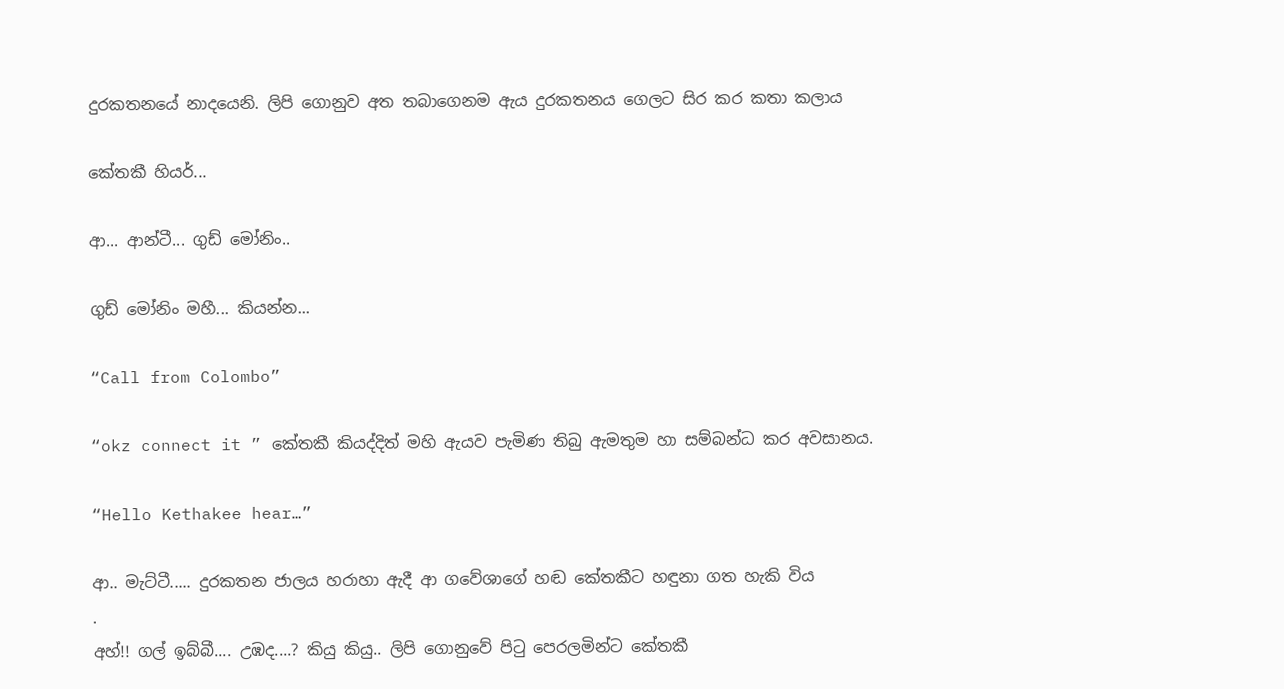දුරකතනයේ නාදයෙනි. ලිපි ගොනුව අත තබාගෙනම ඇය දුරකතනය ගෙලට සිර කර කතා කලාය

කේතකී හියර්...

ආ... ආන්ටී... ගුඩ් මෝනිං..

ගුඩ් මෝනිං මහී... කියන්න...

“Call from Colombo”

“okz connect it ” කේතකී කියද්දිත් මහි ඇයව පැමිණ තිබු ඇමතුම හා සම්බන්ධ කර අවසානය.

“Hello Kethakee hear…”

ආ.. මැට්ටී..... දුරකතන ජාලය හරාහා ඇදී ආ ගවේශාගේ හඬ කේතකීට හඳුනා ගත හැකි විය
.
අහ්!! ගල් ඉබ්බී.... උඹද....? කියු කියු.. ලිපි ගොනුවේ පිටු පෙරලමින්ට කේතකී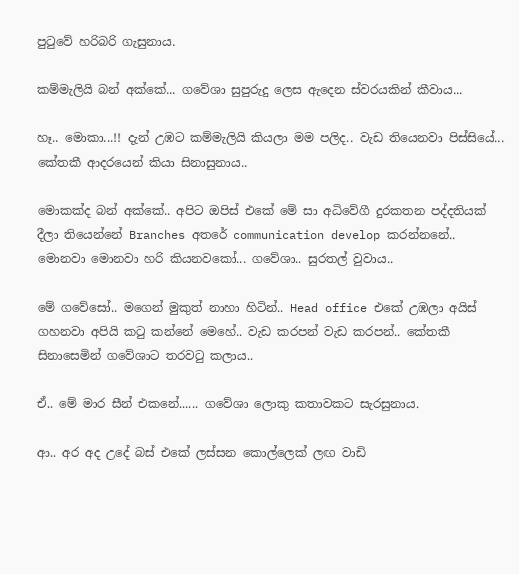පුටුවේ හරිබරි ගැසුනාය.

කම්මැලියි බන් අක්කේ... ගවේශා සුපුරුදු ලෙස ඇදෙන ස්වරයකින් කීවාය...

හෑ.. මොකා...!! දැන් උඹට කම්මැලියි කියලා මම පලිද.. වැඩ තියෙනවා පිස්සියේ... කේතකී ආදරයෙන් කියා සිනාසුනාය..

මොකක්ද බන් අක්කේ.. අපිට ඔපිස් එකේ මේ සා අධිවේගී දුරකතන පද්දතියක් දීලා තියෙන්නේ Branches අතරේ communication develop කරන්නනේ.. මොනවා මොනවා හරි කියනවකෝ... ගවේශා.. සුරතල් වුවාය..

මේ ගවේසෝ.. මගෙන් මුකුත් නාහා හිටින්.. Head office එකේ උඹලා අයිස් ගහනවා අපියි කටු කන්නේ මෙහේ.. වැඩ කරපන් වැඩ කරපන්.. කේතකී සිනාසෙමින් ගවේශාට තරවටු කලාය..

ඒ.. මේ මාර සීන් එකනේ...... ගවේශා ලොකු කතාවකට සැරසුනාය.

ආ.. අර අද උදේ බස් එකේ ලස්සන කොල්ලෙක් ලඟ වාඩි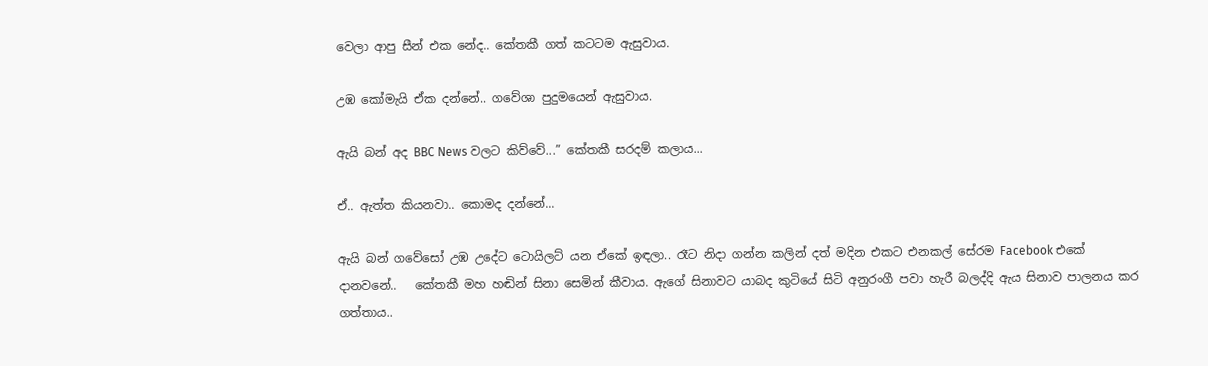වෙලා ආපු සීන් එක නේද.. කේතකී ගත් කටටම ඇසුවාය.

උඹ කෝමැයි ඒක දන්නේ.. ගවේශා පුදුමයෙන් ඇසුවාය.

ඇයි බන් අද BBC News වලට කිව්වේ...” කේතකී සරදම් කලාය...

ඒ.. ඇත්ත කියනවා.. කොමද දන්නේ...

ඇයි බන් ගවේසෝ උඹ උදේට ටොයිලට් යන ඒකේ ඉඳලා.. රෑට නිදා ගන්න කලින් දත් මදින එකට එනකල් සේරම Facebook එකේ දානවනේ..   කේතකී මහ හඬින් සිනා සෙමින් කීවාය. ඇගේ සිනාවට යාබද කුටියේ සිටි අනුරංගී පවා හැරී බලද්දි ඇය සිනාව පාලනය කර ගත්තාය..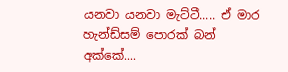යනවා යනවා මැට්ටී..... ඒ මාර හැන්ඩ්සම් පොරක් බන් අක්කේ....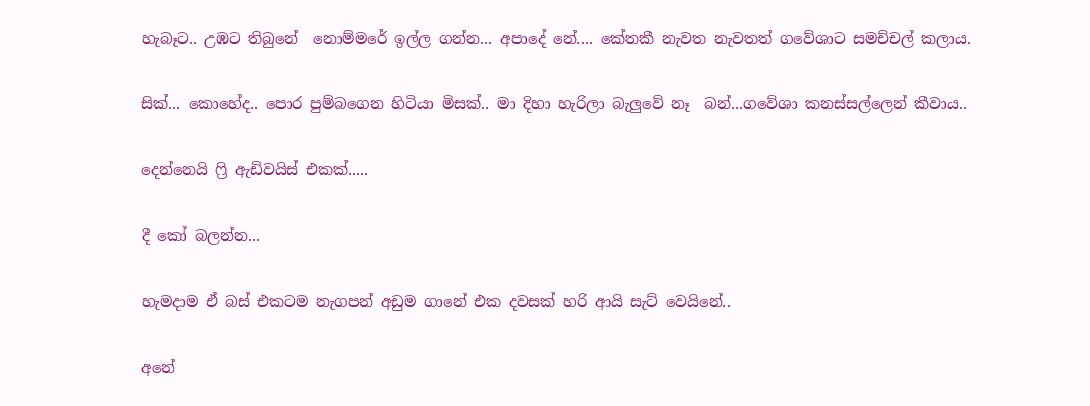හැබෑට.. උඹට තිබුනේ  නොම්මරේ ඉල්ල ගන්න... අපාදේ නේ.... කේතකී නැවත නැවතත් ගවේශාට සමච්චල් කලාය.

සික්... කොහේද.. පොර පුම්බගෙන හිටියා මිසක්.. මා දිහා හැරිලා බැලුවේ නෑ  බන්...ගවේශා කනස්සල්ලෙන් කීවාය..

දෙන්නෙයි ෆ්‍රි ඇඩිවයිස් එකක්.....

දී කෝ බලන්න...

හැමදාම ඒ බස් එකටම නැගපන් අඩුම ගානේ එක දවසක් හරි ආයි සැට් වෙයිනේ..

අනේ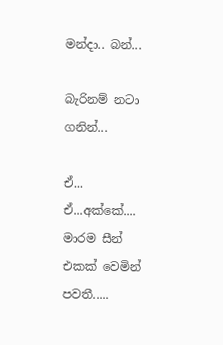මන්දා.. බන්...

බැරිනම් නටා ගනින්...

ඒ... ඒ...අක්කේ.... මාරම සීන් එකක් වෙමින් පවතී.....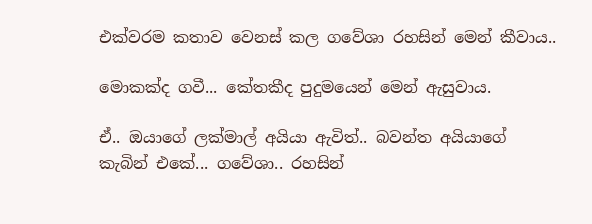එක්වරම කතාව වෙනස් කල ගවේශා රහසින් මෙන් කීවාය..

මොකක්ද ගවී... කේතකීද පුදුමයෙන් මෙන් ඇසුවාය.

ඒ.. ඔයාගේ ලක්මාල් අයියා ඇවිත්.. බවන්ත අයියාගේ කැබින් එකේ... ගවේශා.. රහසින්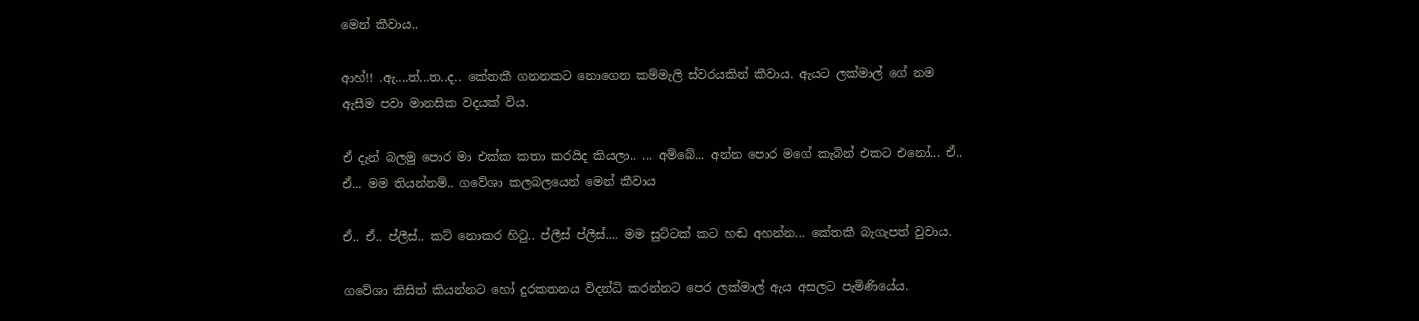මෙන් කීවාය..

ආහ්!! .ඇ....ත්...ත..ද.. කේතකී ගනනකට නොගෙන කම්මැලි ස්වරයකින් කීවාය. ඇයට ලක්මාල් ගේ නම ඇසීම පවා මානසික වදයක් විය.

ඒ දැන් බලමු පොර මා එක්ක කතා කරයිද කියලා.. ... අම්බේ... අන්න පොර මගේ කැබින් එකට එනෝ... ඒ.. ඒ... මම තියන්නම්.. ගවේශා කලබලයෙන් මෙන් කීවාය

ඒ.. ඒ.. ප්ලීස්.. කට් නොකර හිටු.. ප්ලීස් ප්ලීස්.... මම සුට්ටක් කට හඬ අහන්න... කේතකී බැගැපත් වුවාය.

ගවේශා කිසිත් කියන්නට හෝ දුරකතනය විදන්ධි කරන්නට පෙර ලක්මාල් ඇය අසලට පැමිණියේය.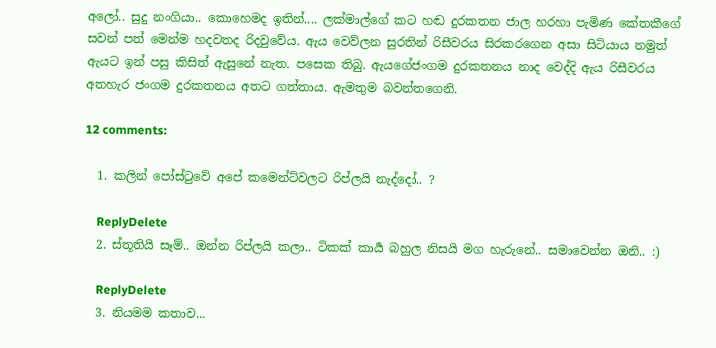අලෝ.. සුදු නංගියා.. කොහෙමද ඉතින්.... ලක්මාල්ගේ කට හඬ දුරකතන ජාල හරහා පැමිණ කේතකීගේ සවන් පත් මෙන්ම හදවතද රිදවුවේය. ඇය වෙව්ලන සුරතින් රිසීවරය සිරකරගෙන අසා සිටියාය නමුත් ඇයට ඉන් පසු කිසිත් ඇසුනේ නැත. පසෙක තිබු. ඇයගේජංගම දුරකතනය නාද වෙද්දි ඇය රිසීවරය අතහැර ජංගම දුරකතනය අතට ගත්තාය. ඇමතුම බවන්තගෙනි.

12 comments:

  1. කලින් පෝස්ටුවේ අපේ කමෙන්ට්වලට රිප්ලයි නැද්දෝ.. ?

    ReplyDelete
  2. ස්තූතියි සෑම්.. ඔන්න රිප්ලයි කලා.. ටිකක් කාර්‍ය බහුල නිසයි මග හැරුනේ.. සමාවෙන්න ඔනි.. :)

    ReplyDelete
  3. නියමම කතාව...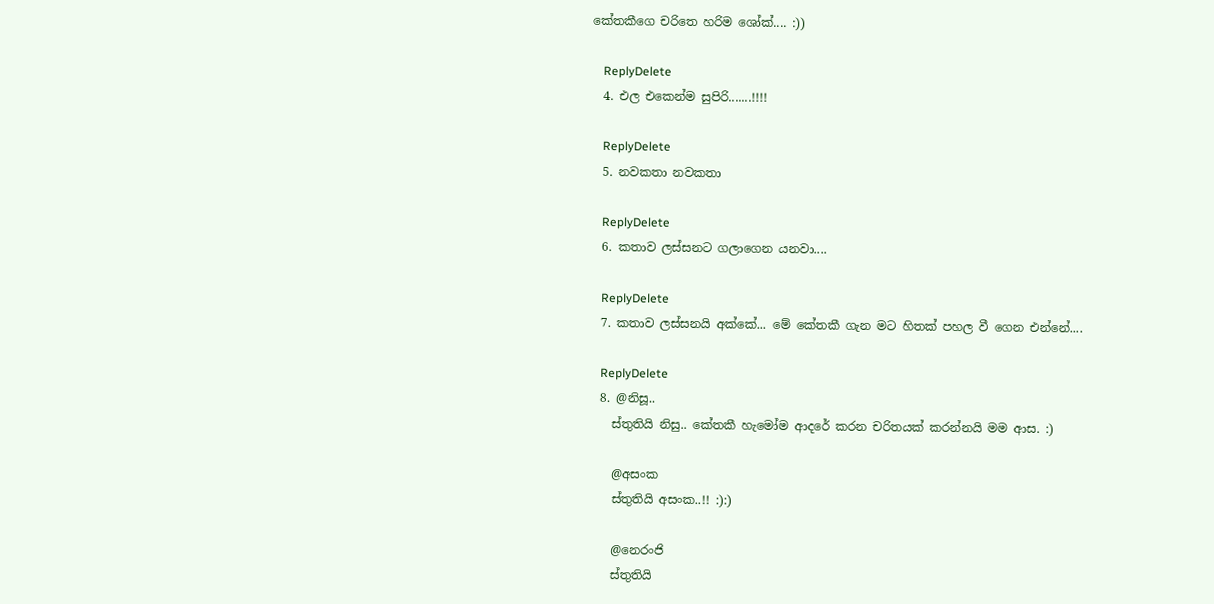කේතකීගෙ චරිතෙ හරිම ශෝක්.... :))

    ReplyDelete
  4. එල එකෙන්ම සුපිරි.......!!!!

    ReplyDelete
  5. නවකතා නවකතා

    ReplyDelete
  6. කතාව ලස්සනට ගලාගෙන යනවා....

    ReplyDelete
  7. කතාව ලස්සනයි අක්කේ... මේ කේතකී ගැන මට හිතක් පහල වී ගෙන එන්නේ....

    ReplyDelete
  8. @නිසූ..
    ස්තුතියි නිසු.. කේතකී හැමෝම ආදරේ කරන චරිතයක් කරන්නයි මම ආස. :)

    @අසංක
    ස්තුතියි අසංක..!! :):)

    @නෙරංජි
    ස්තුතියි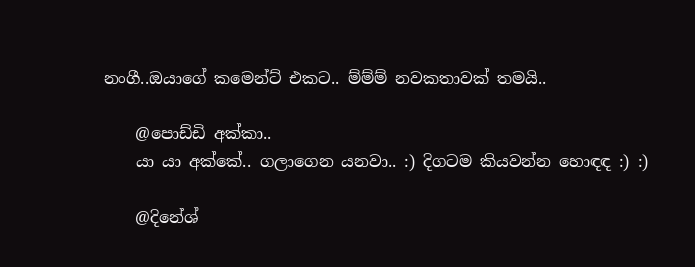නංගී..ඔයාගේ කමෙන්ට් එකට.. ම්ම්ම් නවකතාවක් තමයි..

    @පොඩ්ඩි අක්කා..
    යා යා අක්කේ.. ගලාගෙන යනවා.. :) දිගටම කියවන්න හොඳඳ :) :)

    @දිනේශ්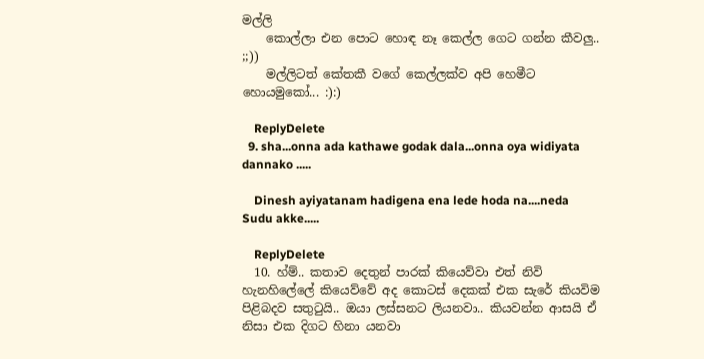මල්ලි
    කොල්ලා එන පොට හොඳ නෑ කෙල්ල ගෙට ගන්න කීවලු.. ;;))
    මල්ලිටත් කේතකී වගේ කෙල්ලක්ව අපි හෙමීට හොයමුකෝ... :):)

    ReplyDelete
  9. sha...onna ada kathawe godak dala...onna oya widiyata dannako .....

    Dinesh ayiyatanam hadigena ena lede hoda na....neda Sudu akke.....

    ReplyDelete
  10. හ්ම්.. කතාව දෙතුන් පාරක් කියෙව්වා එත් නිවි හැනහිලේලේ කියෙව්වේ අද කොටස් දෙකක් එක සැරේ කියවිම පිළිබදව සතුටුයි.. ඔයා ලස්සනට ලියනවා.. කියවන්න ආසයි ඒ නිසා එක දිගට හිනා යනවා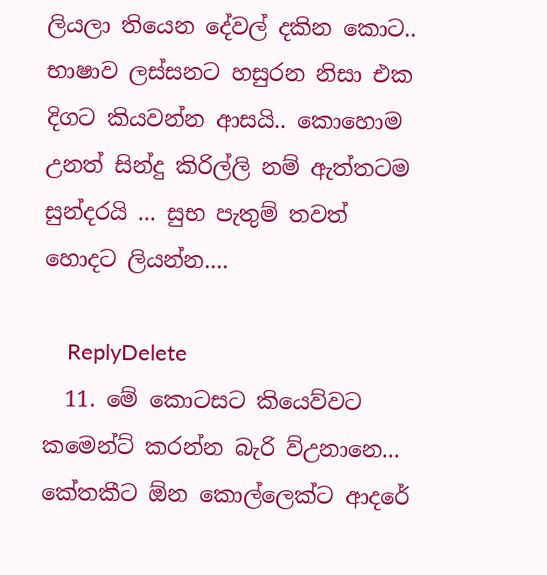ලියලා තියෙන දේවල් දකින කොට.. භාෂාව ලස්සනට හසුරන නිසා එක දිගට කියවන්න ආසයි.. කොහොම උනත් සින්දු කිරිල්ලි නම් ඇත්තටම සුන්දරයි ... සුභ පැතුම් තවත් හොදට ලියන්න....

    ReplyDelete
  11. මේ කොටසට කියෙව්වට කමෙන්ට් කරන්න බැරි ව්උනානෙ... කේතකීට ඕන කොල්ලෙක්ට ආදරේ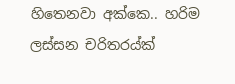හිතෙනවා අක්කෙ.. හරිම ලස්සන චරිතරය්ක්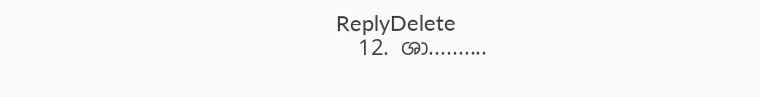ReplyDelete
  12. ශා..........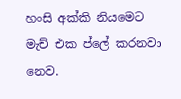හංසි අක්කි නියමෙට මැච් එක ප්ලේ කරනවා නෙව.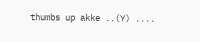thumbs up akke ..(Y) ....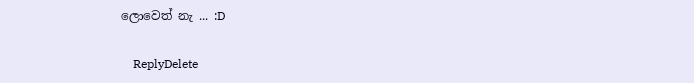ලොවෙත් නැ ... :D

    ReplyDelete